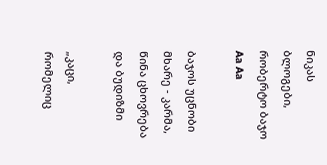ნიკას ბლოგები, რობერტო ბაჯო
Aa Aa

ბაჯოს უცნობი მხარე - კარმა, წინა ცხოვრება და ბუდიზმი

„კაცი, რომელიც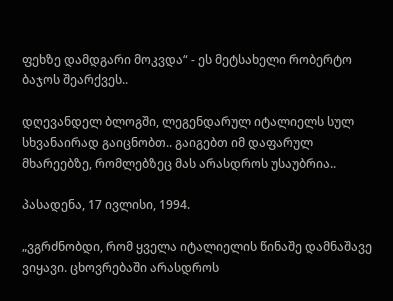ფეხზე დამდგარი მოკვდა“ - ეს მეტსახელი რობერტო ბაჯოს შეარქვეს..

დღევანდელ ბლოგში, ლეგენდარულ იტალიელს სულ სხვანაირად გაიცნობთ.. გაიგებთ იმ დაფარულ მხარეებზე, რომლებზეც მას არასდროს უსაუბრია..

პასადენა, 17 ივლისი, 1994.

„ვგრძნობდი, რომ ყველა იტალიელის წინაშე დამნაშავე ვიყავი. ცხოვრებაში არასდროს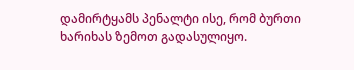დამირტყამს პენალტი ისე, რომ ბურთი ხარიხას ზემოთ გადასულიყო.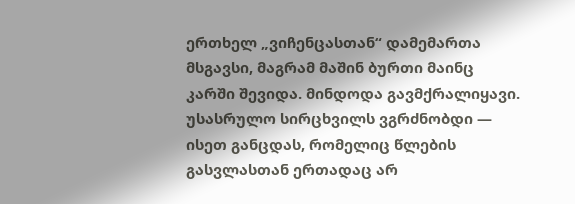ერთხელ „ვიჩენცასთან“ დამემართა მსგავსი, მაგრამ მაშინ ბურთი მაინც კარში შევიდა. მინდოდა გავმქრალიყავი. უსასრულო სირცხვილს ვგრძნობდი — ისეთ განცდას, რომელიც წლების გასვლასთან ერთადაც არ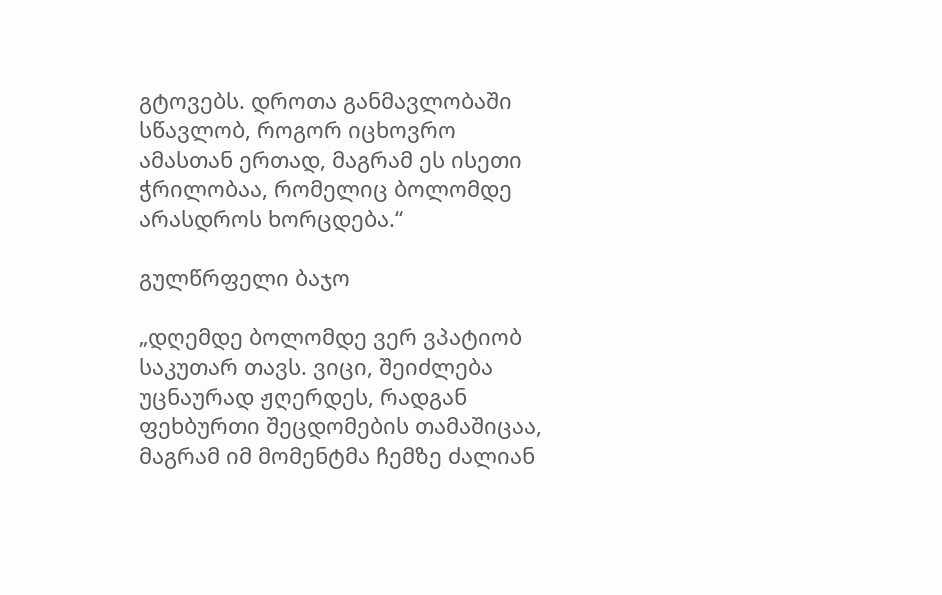გტოვებს. დროთა განმავლობაში სწავლობ, როგორ იცხოვრო ამასთან ერთად, მაგრამ ეს ისეთი ჭრილობაა, რომელიც ბოლომდე არასდროს ხორცდება.“

გულწრფელი ბაჯო

„დღემდე ბოლომდე ვერ ვპატიობ საკუთარ თავს. ვიცი, შეიძლება უცნაურად ჟღერდეს, რადგან ფეხბურთი შეცდომების თამაშიცაა, მაგრამ იმ მომენტმა ჩემზე ძალიან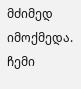მძიმედ იმოქმედა. ჩემი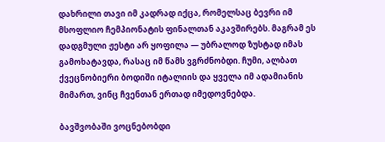დახრილი თავი იმ კადრად იქცა, რომელსაც ბევრი იმ მსოფლიო ჩემპიონატის ფინალთან აკავშირებს. მაგრამ ეს დადგმული ჟესტი არ ყოფილა — უბრალოდ ზუსტად იმას გამოხატავდა, რასაც იმ წამს ვგრძნობდი. ჩუმი, ალბათ ქვეცნობიერი ბოდიში იტალიის და ყველა იმ ადამიანის მიმართ, ვინც ჩვენთან ერთად იმედოვნებდა.

ბავშვობაში ვოცნებობდი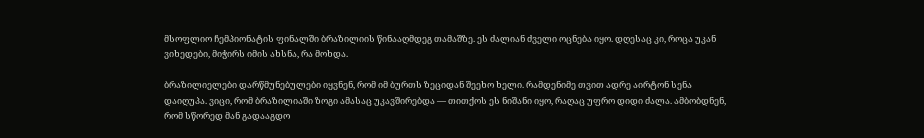მსოფლიო ჩემპიონატის ფინალში ბრაზილიის წინააღმდეგ თამაშზე. ეს ძალიან ძველი ოცნება იყო. დღესაც კი, როცა უკან ვიხედები, მიჭირს იმის ახსნა, რა მოხდა.

ბრაზილიელები დარწმუნებულები იყვნენ, რომ იმ ბურთს ზეციდან შეეხო ხელი. რამდენიმე თვით ადრე აირტონ სენა დაიღუპა. ვიცი, რომ ბრაზილიაში ზოგი ამასაც უკავშირებდა — თითქოს ეს ნიშანი იყო, რაღაც უფრო დიდი ძალა. ამბობდნენ, რომ სწორედ მან გადააგდო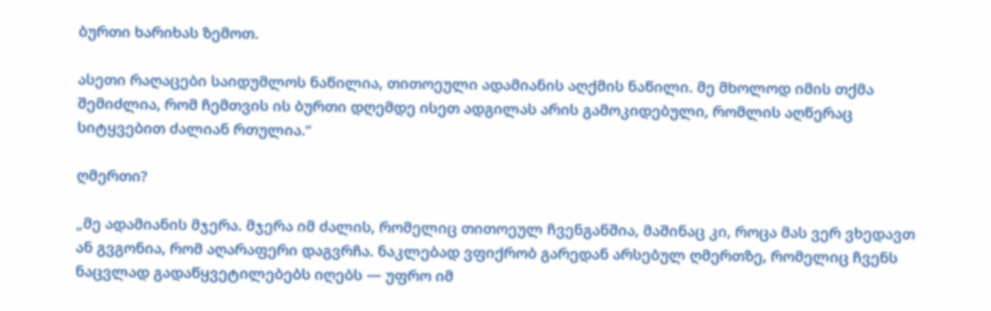ბურთი ხარიხას ზემოთ.

ასეთი რაღაცები საიდუმლოს ნაწილია, თითოეული ადამიანის აღქმის ნაწილი. მე მხოლოდ იმის თქმა შემიძლია, რომ ჩემთვის ის ბურთი დღემდე ისეთ ადგილას არის გამოკიდებული, რომლის აღწერაც სიტყვებით ძალიან რთულია.“

ღმერთი?

„მე ადამიანის მჯერა. მჯერა იმ ძალის, რომელიც თითოეულ ჩვენგანშია, მაშინაც კი, როცა მას ვერ ვხედავთ ან გვგონია, რომ აღარაფერი დაგვრჩა. ნაკლებად ვფიქრობ გარედან არსებულ ღმერთზე, რომელიც ჩვენს ნაცვლად გადაწყვეტილებებს იღებს — უფრო იმ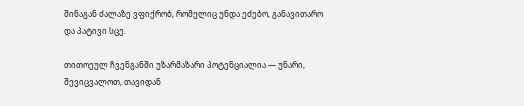შინაგან ძალაზე ვფიქრობ, რომელიც უნდა ეძებო, განავითარო და პატივი სცე.

თითოეულ ჩვენგანში უზარმაზარი პოტენციალია — უნარი, შევიცვალოთ, თავიდან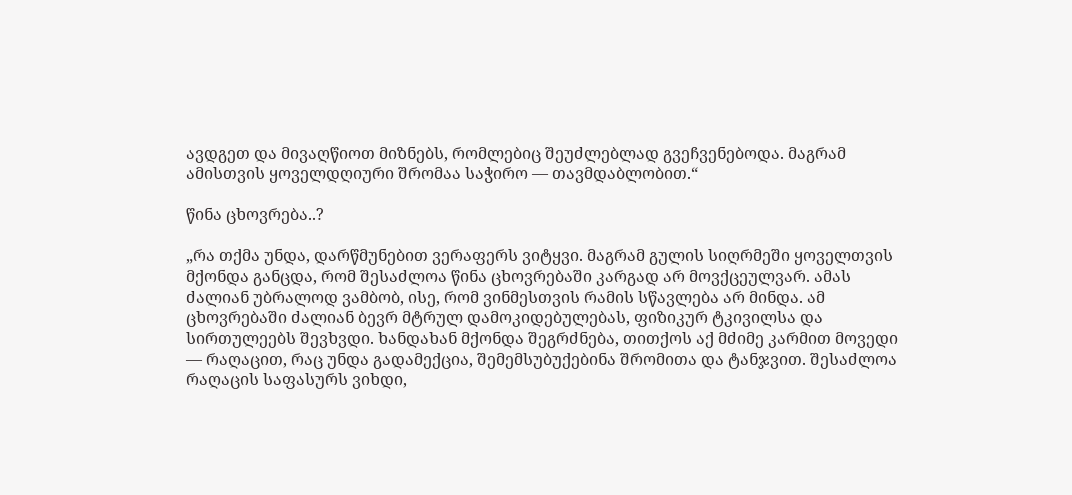ავდგეთ და მივაღწიოთ მიზნებს, რომლებიც შეუძლებლად გვეჩვენებოდა. მაგრამ ამისთვის ყოველდღიური შრომაა საჭირო — თავმდაბლობით.“

წინა ცხოვრება..?

„რა თქმა უნდა, დარწმუნებით ვერაფერს ვიტყვი. მაგრამ გულის სიღრმეში ყოველთვის მქონდა განცდა, რომ შესაძლოა წინა ცხოვრებაში კარგად არ მოვქცეულვარ. ამას ძალიან უბრალოდ ვამბობ, ისე, რომ ვინმესთვის რამის სწავლება არ მინდა. ამ ცხოვრებაში ძალიან ბევრ მტრულ დამოკიდებულებას, ფიზიკურ ტკივილსა და სირთულეებს შევხვდი. ხანდახან მქონდა შეგრძნება, თითქოს აქ მძიმე კარმით მოვედი — რაღაცით, რაც უნდა გადამექცია, შემემსუბუქებინა შრომითა და ტანჯვით. შესაძლოა რაღაცის საფასურს ვიხდი,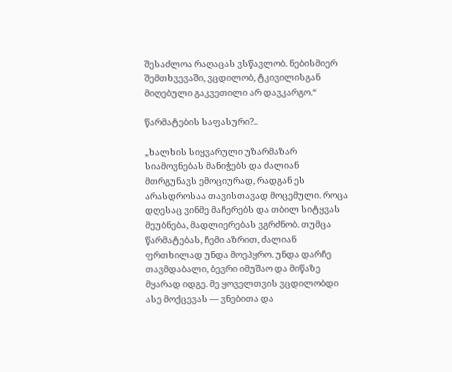შესაძლოა რაღაცას ვსწავლობ. ნებისმიერ შემთხვევაში, ვცდილობ, ტკივილისგან მიღებული გაკვეთილი არ დავკარგო.“

წარმატების საფასური?..

„ხალხის სიყვარული უზარმაზარ სიამოვნებას მანიჭებს და ძალიან მთრგუნავს ემოციურად, რადგან ეს არასდროსაა თავისთავად მოცემული. როცა დღესაც ვინმე მაჩერებს და თბილ სიტყვას მეუბნება, მადლიერებას ვგრძნობ. თუმცა წარმატებას, ჩემი აზრით, ძალიან ფრთხილად უნდა მოეპყრო. უნდა დარჩე თავმდაბალი, ბევრი იმუშაო და მიწაზე მყარად იდგე. მე ყოველთვის ვცდილობდი ასე მოქცევას — ვნებითა და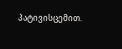პატივისცემით.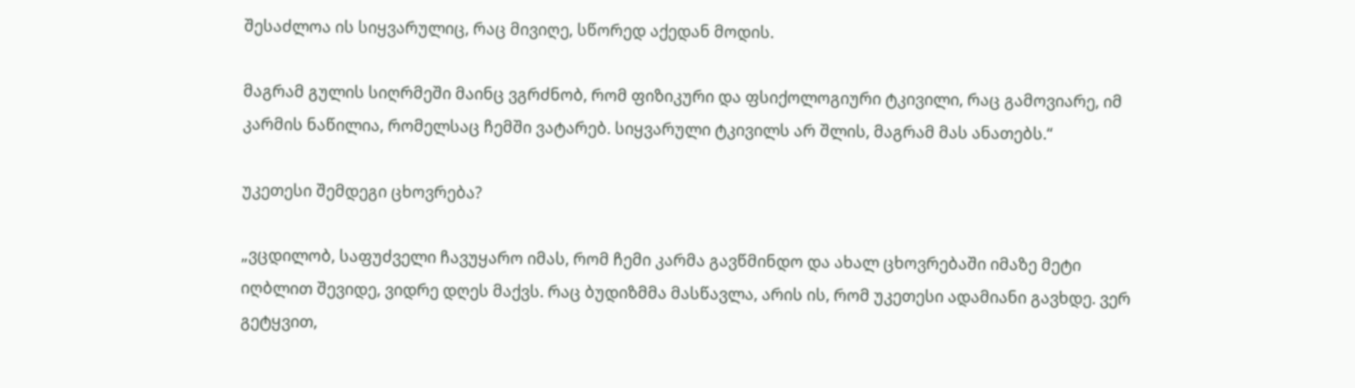შესაძლოა ის სიყვარულიც, რაც მივიღე, სწორედ აქედან მოდის.

მაგრამ გულის სიღრმეში მაინც ვგრძნობ, რომ ფიზიკური და ფსიქოლოგიური ტკივილი, რაც გამოვიარე, იმ კარმის ნაწილია, რომელსაც ჩემში ვატარებ. სიყვარული ტკივილს არ შლის, მაგრამ მას ანათებს.“

უკეთესი შემდეგი ცხოვრება?

„ვცდილობ, საფუძველი ჩავუყარო იმას, რომ ჩემი კარმა გავწმინდო და ახალ ცხოვრებაში იმაზე მეტი იღბლით შევიდე, ვიდრე დღეს მაქვს. რაც ბუდიზმმა მასწავლა, არის ის, რომ უკეთესი ადამიანი გავხდე. ვერ გეტყვით,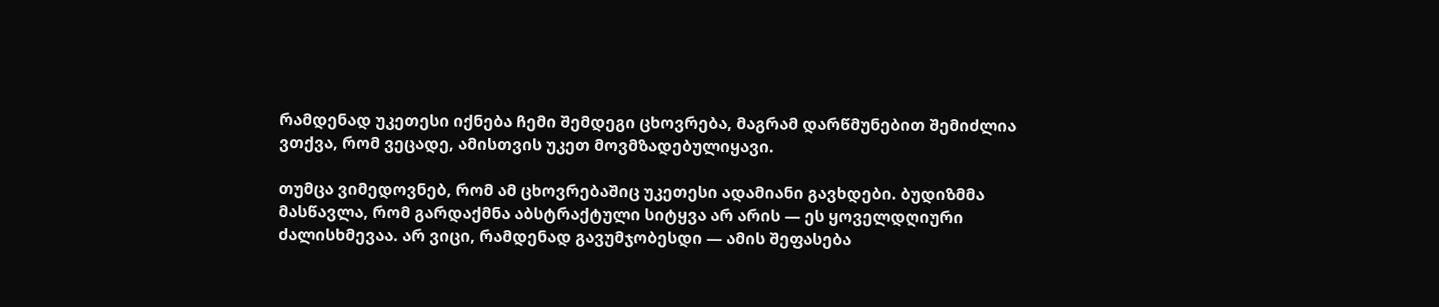რამდენად უკეთესი იქნება ჩემი შემდეგი ცხოვრება, მაგრამ დარწმუნებით შემიძლია ვთქვა, რომ ვეცადე, ამისთვის უკეთ მოვმზადებულიყავი.

თუმცა ვიმედოვნებ, რომ ამ ცხოვრებაშიც უკეთესი ადამიანი გავხდები. ბუდიზმმა მასწავლა, რომ გარდაქმნა აბსტრაქტული სიტყვა არ არის — ეს ყოველდღიური ძალისხმევაა. არ ვიცი, რამდენად გავუმჯობესდი — ამის შეფასება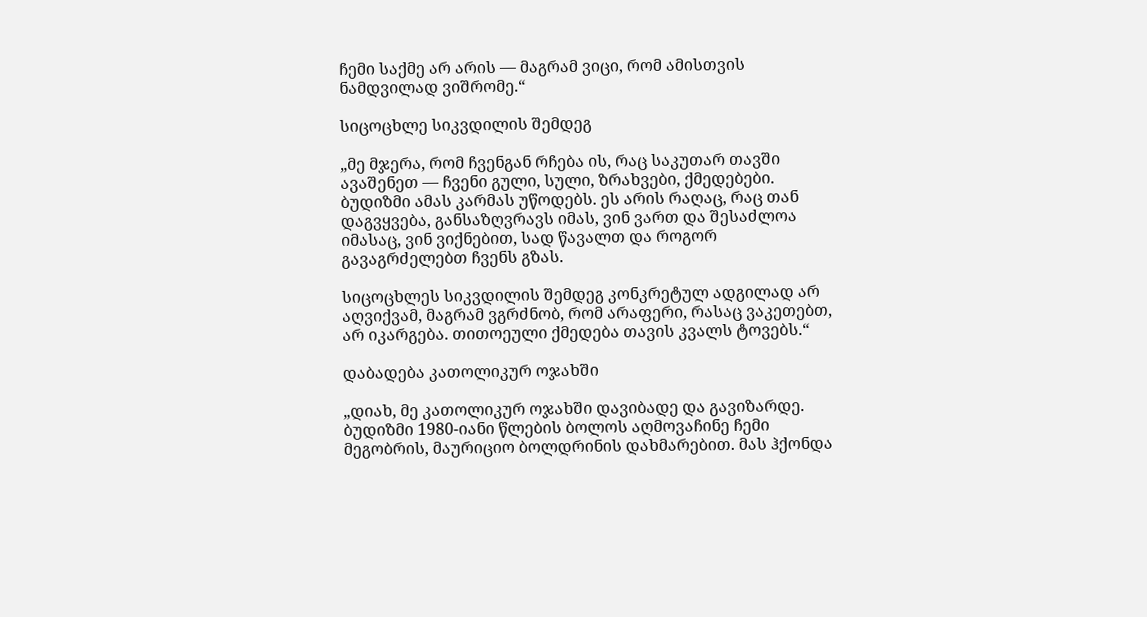ჩემი საქმე არ არის — მაგრამ ვიცი, რომ ამისთვის ნამდვილად ვიშრომე.“

სიცოცხლე სიკვდილის შემდეგ

„მე მჯერა, რომ ჩვენგან რჩება ის, რაც საკუთარ თავში ავაშენეთ — ჩვენი გული, სული, ზრახვები, ქმედებები. ბუდიზმი ამას კარმას უწოდებს. ეს არის რაღაც, რაც თან დაგვყვება, განსაზღვრავს იმას, ვინ ვართ და შესაძლოა იმასაც, ვინ ვიქნებით, სად წავალთ და როგორ გავაგრძელებთ ჩვენს გზას.

სიცოცხლეს სიკვდილის შემდეგ კონკრეტულ ადგილად არ აღვიქვამ, მაგრამ ვგრძნობ, რომ არაფერი, რასაც ვაკეთებთ, არ იკარგება. თითოეული ქმედება თავის კვალს ტოვებს.“

დაბადება კათოლიკურ ოჯახში

„დიახ, მე კათოლიკურ ოჯახში დავიბადე და გავიზარდე. ბუდიზმი 1980-იანი წლების ბოლოს აღმოვაჩინე ჩემი მეგობრის, მაურიციო ბოლდრინის დახმარებით. მას ჰქონდა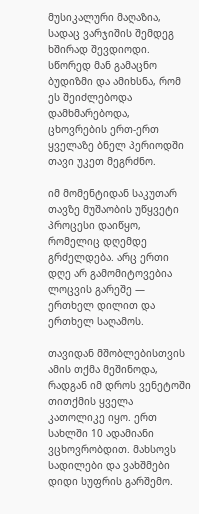მუსიკალური მაღაზია, სადაც ვარჯიშის შემდეგ ხშირად შევდიოდი. სწორედ მან გამაცნო ბუდიზმი და ამიხსნა, რომ ეს შეიძლებოდა დამხმარებოდა, ცხოვრების ერთ-ერთ ყველაზე ბნელ პერიოდში თავი უკეთ მეგრძნო.

იმ მომენტიდან საკუთარ თავზე მუშაობის უწყვეტი პროცესი დაიწყო, რომელიც დღემდე გრძელდება. არც ერთი დღე არ გამომიტოვებია ლოცვის გარეშე — ერთხელ დილით და ერთხელ საღამოს.

თავიდან მშობლებისთვის ამის თქმა მეშინოდა, რადგან იმ დროს ვენეტოში თითქმის ყველა კათოლიკე იყო. ერთ სახლში 10 ადამიანი ვცხოვრობდით. მახსოვს სადილები და ვახშმები დიდი სუფრის გარშემო.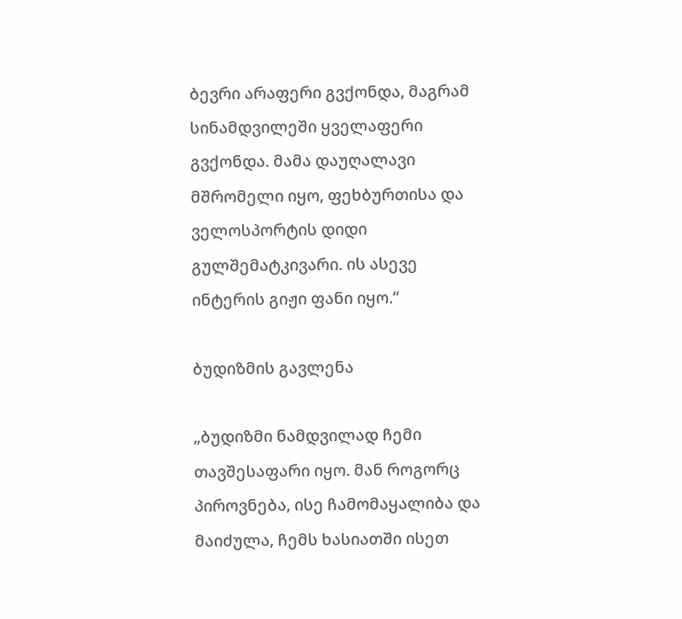ბევრი არაფერი გვქონდა, მაგრამ სინამდვილეში ყველაფერი გვქონდა. მამა დაუღალავი მშრომელი იყო, ფეხბურთისა და ველოსპორტის დიდი გულშემატკივარი. ის ასევე ინტერის გიჟი ფანი იყო.“

ბუდიზმის გავლენა

„ბუდიზმი ნამდვილად ჩემი თავშესაფარი იყო. მან როგორც პიროვნება, ისე ჩამომაყალიბა და მაიძულა, ჩემს ხასიათში ისეთ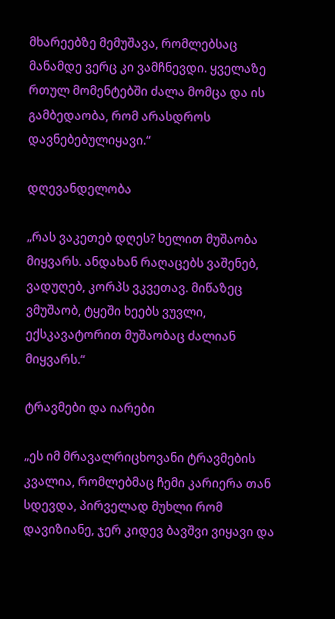მხარეებზე მემუშავა, რომლებსაც მანამდე ვერც კი ვამჩნევდი. ყველაზე რთულ მომენტებში ძალა მომცა და ის გამბედაობა, რომ არასდროს დავნებებულიყავი.“

დღევანდელობა

„რას ვაკეთებ დღეს? ხელით მუშაობა მიყვარს. ანდახან რაღაცებს ვაშენებ, ვადუღებ, კორპს ვკვეთავ. მიწაზეც ვმუშაობ, ტყეში ხეებს ვუვლი, ექსკავატორით მუშაობაც ძალიან მიყვარს.“

ტრავმები და იარები

„ეს იმ მრავალრიცხოვანი ტრავმების კვალია, რომლებმაც ჩემი კარიერა თან სდევდა, პირველად მუხლი რომ დავიზიანე, ჯერ კიდევ ბავშვი ვიყავი და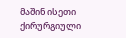მაშინ ისეთი ქირურგიული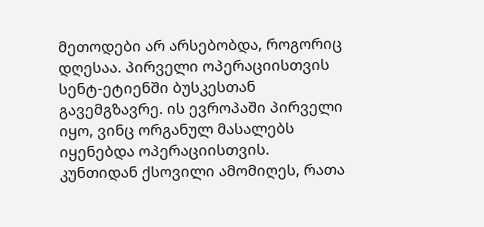მეთოდები არ არსებობდა, როგორიც დღესაა. პირველი ოპერაციისთვის სენტ-ეტიენში ბუსკესთან გავემგზავრე. ის ევროპაში პირველი იყო, ვინც ორგანულ მასალებს იყენებდა ოპერაციისთვის. კუნთიდან ქსოვილი ამომიღეს, რათა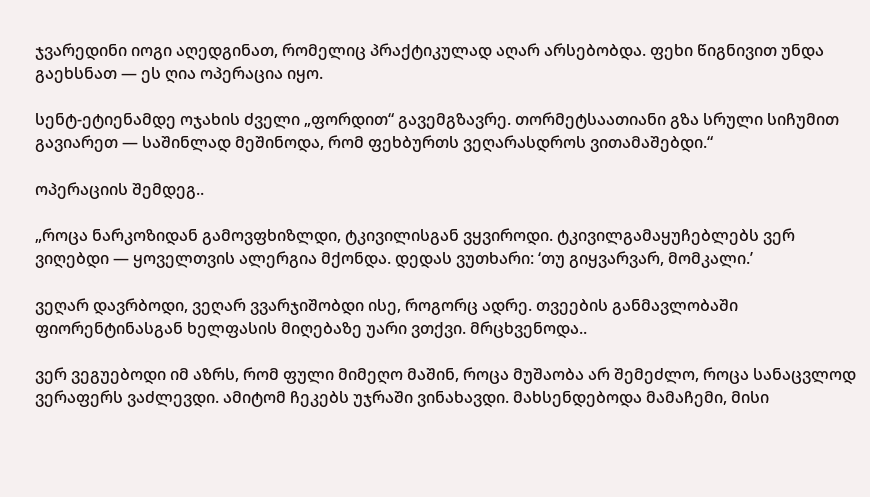ჯვარედინი იოგი აღედგინათ, რომელიც პრაქტიკულად აღარ არსებობდა. ფეხი წიგნივით უნდა გაეხსნათ — ეს ღია ოპერაცია იყო.

სენტ-ეტიენამდე ოჯახის ძველი „ფორდით“ გავემგზავრე. თორმეტსაათიანი გზა სრული სიჩუმით გავიარეთ — საშინლად მეშინოდა, რომ ფეხბურთს ვეღარასდროს ვითამაშებდი.“

ოპერაციის შემდეგ..

„როცა ნარკოზიდან გამოვფხიზლდი, ტკივილისგან ვყვიროდი. ტკივილგამაყუჩებლებს ვერ ვიღებდი — ყოველთვის ალერგია მქონდა. დედას ვუთხარი: ‘თუ გიყვარვარ, მომკალი.’

ვეღარ დავრბოდი, ვეღარ ვვარჯიშობდი ისე, როგორც ადრე. თვეების განმავლობაში ფიორენტინასგან ხელფასის მიღებაზე უარი ვთქვი. მრცხვენოდა..

ვერ ვეგუებოდი იმ აზრს, რომ ფული მიმეღო მაშინ, როცა მუშაობა არ შემეძლო, როცა სანაცვლოდ ვერაფერს ვაძლევდი. ამიტომ ჩეკებს უჯრაში ვინახავდი. მახსენდებოდა მამაჩემი, მისი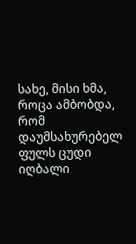სახე, მისი ხმა, როცა ამბობდა, რომ დაუმსახურებელ ფულს ცუდი იღბალი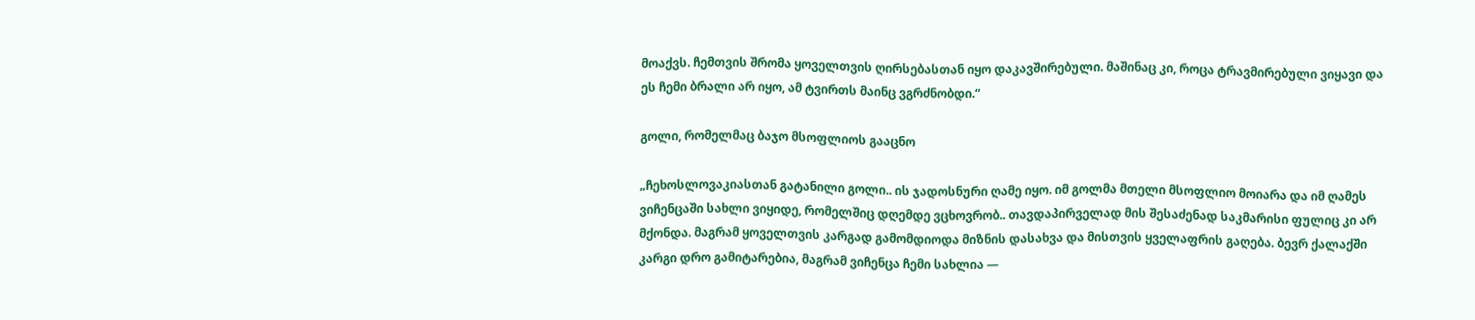მოაქვს. ჩემთვის შრომა ყოველთვის ღირსებასთან იყო დაკავშირებული. მაშინაც კი, როცა ტრავმირებული ვიყავი და ეს ჩემი ბრალი არ იყო, ამ ტვირთს მაინც ვგრძნობდი.“

გოლი, რომელმაც ბაჯო მსოფლიოს გააცნო

„ჩეხოსლოვაკიასთან გატანილი გოლი.. ის ჯადოსნური ღამე იყო. იმ გოლმა მთელი მსოფლიო მოიარა და იმ ღამეს ვიჩენცაში სახლი ვიყიდე, რომელშიც დღემდე ვცხოვრობ.. თავდაპირველად მის შესაძენად საკმარისი ფულიც კი არ მქონდა. მაგრამ ყოველთვის კარგად გამომდიოდა მიზნის დასახვა და მისთვის ყველაფრის გაღება. ბევრ ქალაქში კარგი დრო გამიტარებია, მაგრამ ვიჩენცა ჩემი სახლია —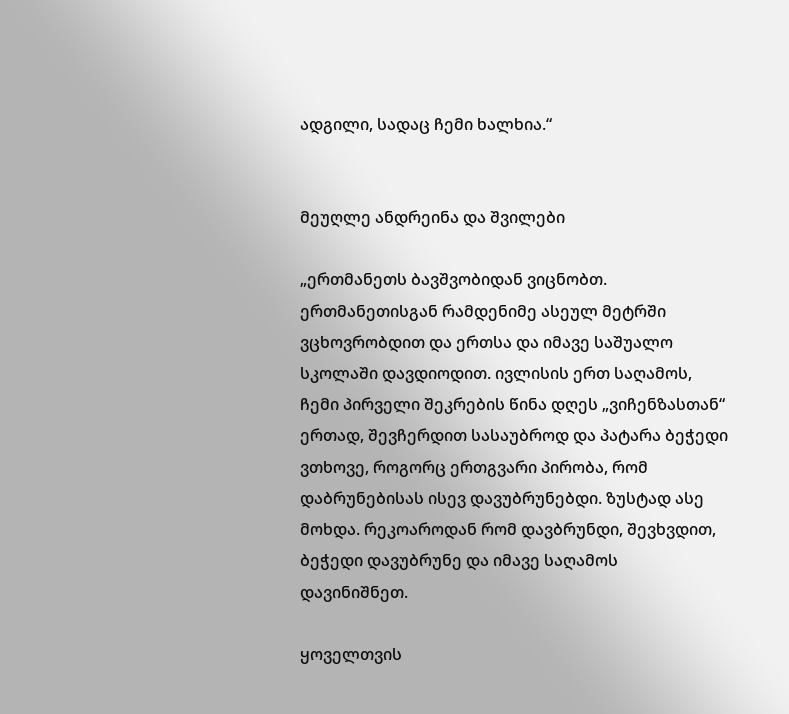ადგილი, სადაც ჩემი ხალხია.“


მეუღლე ანდრეინა და შვილები

„ერთმანეთს ბავშვობიდან ვიცნობთ. ერთმანეთისგან რამდენიმე ასეულ მეტრში ვცხოვრობდით და ერთსა და იმავე საშუალო სკოლაში დავდიოდით. ივლისის ერთ საღამოს, ჩემი პირველი შეკრების წინა დღეს „ვიჩენზასთან“ ერთად, შევჩერდით სასაუბროდ და პატარა ბეჭედი ვთხოვე, როგორც ერთგვარი პირობა, რომ დაბრუნებისას ისევ დავუბრუნებდი. ზუსტად ასე მოხდა. რეკოაროდან რომ დავბრუნდი, შევხვდით, ბეჭედი დავუბრუნე და იმავე საღამოს დავინიშნეთ.

ყოველთვის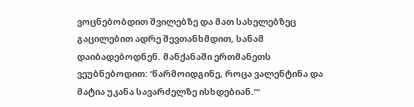ვოცნებობდით შვილებზე და მათ სახელებზეც გაცილებით ადრე შევთანხმდით, სანამ დაიბადებოდნენ. მანქანაში ერთმანეთს ვეუბნებოდით: ‘წარმოიდგინე, როცა ვალენტინა და მატია უკანა სავარძელზე ისხდებიან.’“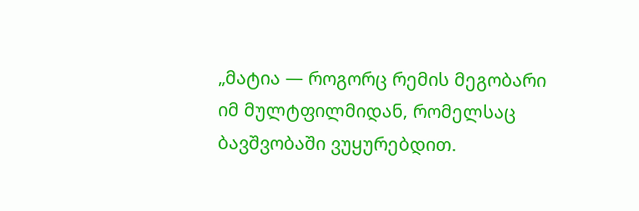„მატია — როგორც რემის მეგობარი იმ მულტფილმიდან, რომელსაც ბავშვობაში ვუყურებდით.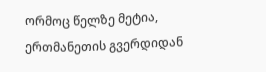ორმოც წელზე მეტია, ერთმანეთის გვერდიდან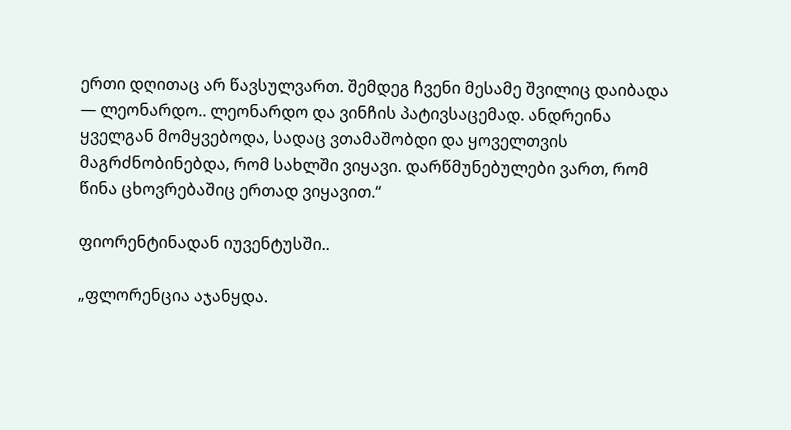ერთი დღითაც არ წავსულვართ. შემდეგ ჩვენი მესამე შვილიც დაიბადა — ლეონარდო.. ლეონარდო და ვინჩის პატივსაცემად. ანდრეინა ყველგან მომყვებოდა, სადაც ვთამაშობდი და ყოველთვის მაგრძნობინებდა, რომ სახლში ვიყავი. დარწმუნებულები ვართ, რომ წინა ცხოვრებაშიც ერთად ვიყავით.“

ფიორენტინადან იუვენტუსში..

„ფლორენცია აჯანყდა.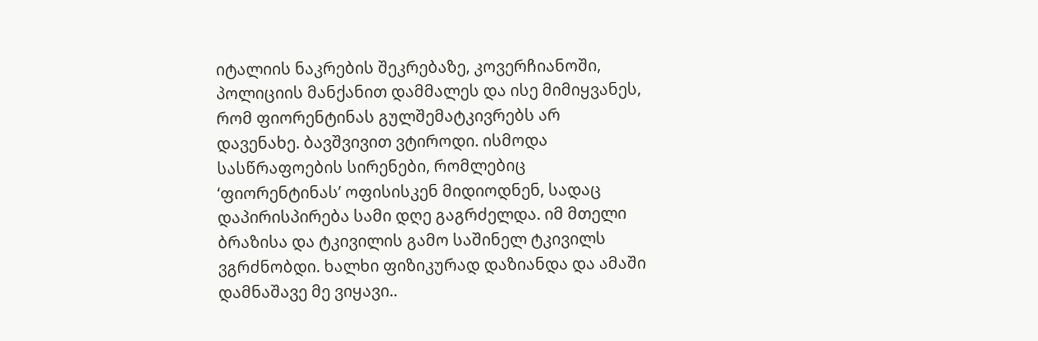იტალიის ნაკრების შეკრებაზე, კოვერჩიანოში, პოლიციის მანქანით დამმალეს და ისე მიმიყვანეს, რომ ფიორენტინას გულშემატკივრებს არ დავენახე. ბავშვივით ვტიროდი. ისმოდა სასწრაფოების სირენები, რომლებიც ‘ფიორენტინას’ ოფისისკენ მიდიოდნენ, სადაც დაპირისპირება სამი დღე გაგრძელდა. იმ მთელი ბრაზისა და ტკივილის გამო საშინელ ტკივილს ვგრძნობდი. ხალხი ფიზიკურად დაზიანდა და ამაში დამნაშავე მე ვიყავი..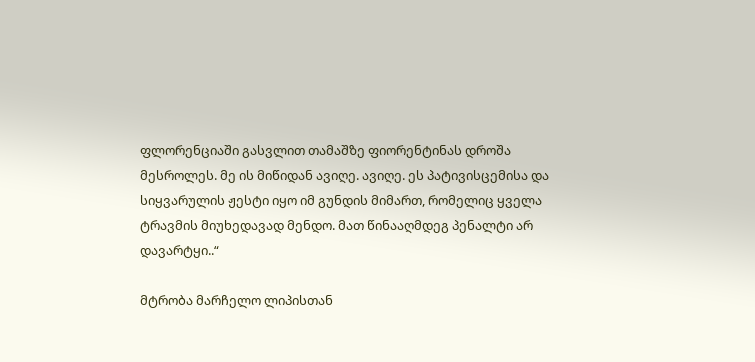ფლორენციაში გასვლით თამაშზე ფიორენტინას დროშა მესროლეს. მე ის მიწიდან ავიღე. ავიღე. ეს პატივისცემისა და სიყვარულის ჟესტი იყო იმ გუნდის მიმართ, რომელიც ყველა ტრავმის მიუხედავად მენდო. მათ წინააღმდეგ პენალტი არ დავარტყი..“

მტრობა მარჩელო ლიპისთან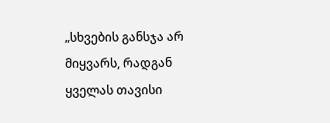„სხვების განსჯა არ მიყვარს, რადგან ყველას თავისი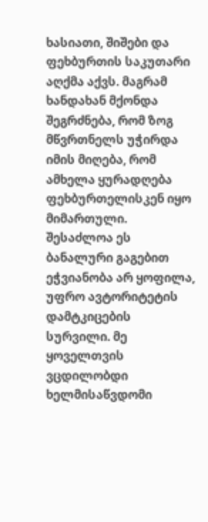ხასიათი, შიშები და ფეხბურთის საკუთარი აღქმა აქვს. მაგრამ ხანდახან მქონდა შეგრძნება, რომ ზოგ მწვრთნელს უჭირდა იმის მიღება, რომ ამხელა ყურადღება ფეხბურთელისკენ იყო მიმართული. შესაძლოა ეს ბანალური გაგებით ეჭვიანობა არ ყოფილა, უფრო ავტორიტეტის დამტკიცების სურვილი. მე ყოველთვის ვცდილობდი ხელმისაწვდომი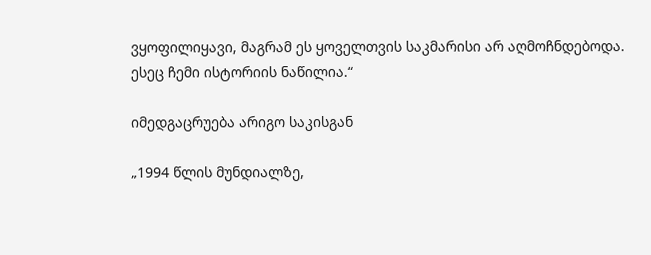ვყოფილიყავი, მაგრამ ეს ყოველთვის საკმარისი არ აღმოჩნდებოდა. ესეც ჩემი ისტორიის ნაწილია.“

იმედგაცრუება არიგო საკისგან

„1994 წლის მუნდიალზე,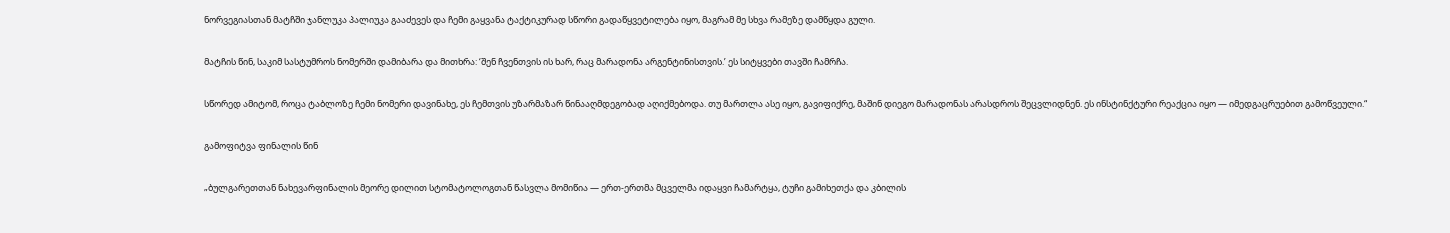ნორვეგიასთან მატჩში ჯანლუკა პალიუკა გააძევეს და ჩემი გაყვანა ტაქტიკურად სწორი გადაწყვეტილება იყო, მაგრამ მე სხვა რამეზე დამწყდა გული.

მატჩის წინ, საკიმ სასტუმროს ნომერში დამიბარა და მითხრა: ‘შენ ჩვენთვის ის ხარ, რაც მარადონა არგენტინისთვის.’ ეს სიტყვები თავში ჩამრჩა.

სწორედ ამიტომ, როცა ტაბლოზე ჩემი ნომერი დავინახე, ეს ჩემთვის უზარმაზარ წინააღმდეგობად აღიქმებოდა. თუ მართლა ასე იყო, გავიფიქრე, მაშინ დიეგო მარადონას არასდროს შეცვლიდნენ. ეს ინსტინქტური რეაქცია იყო — იმედგაცრუებით გამოწვეული.“

გამოფიტვა ფინალის წინ

„ბულგარეთთან ნახევარფინალის მეორე დილით სტომატოლოგთან წასვლა მომიწია — ერთ-ერთმა მცველმა იდაყვი ჩამარტყა, ტუჩი გამიხეთქა და კბილის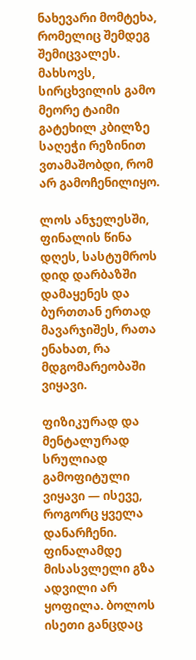ნახევარი მომტეხა, რომელიც შემდეგ შემიცვალეს. მახსოვს, სირცხვილის გამო მეორე ტაიმი გატეხილ კბილზე საღეჭი რეზინით ვთამაშობდი, რომ არ გამოჩენილიყო.

ლოს ანჯელესში, ფინალის წინა დღეს, სასტუმროს დიდ დარბაზში დამაყენეს და ბურთთან ერთად მავარჯიშეს, რათა ენახათ, რა მდგომარეობაში ვიყავი.

ფიზიკურად და მენტალურად სრულიად გამოფიტული ვიყავი — ისევე, როგორც ყველა დანარჩენი. ფინალამდე მისასვლელი გზა ადვილი არ ყოფილა. ბოლოს ისეთი განცდაც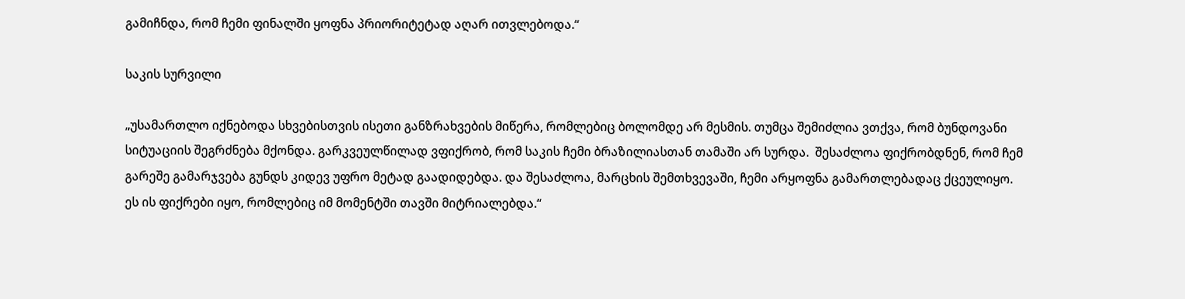გამიჩნდა, რომ ჩემი ფინალში ყოფნა პრიორიტეტად აღარ ითვლებოდა.“

საკის სურვილი

„უსამართლო იქნებოდა სხვებისთვის ისეთი განზრახვების მიწერა, რომლებიც ბოლომდე არ მესმის. თუმცა შემიძლია ვთქვა, რომ ბუნდოვანი სიტუაციის შეგრძნება მქონდა. გარკვეულწილად ვფიქრობ, რომ საკის ჩემი ბრაზილიასთან თამაში არ სურდა.  შესაძლოა ფიქრობდნენ, რომ ჩემ გარეშე გამარჯვება გუნდს კიდევ უფრო მეტად გაადიდებდა. და შესაძლოა, მარცხის შემთხვევაში, ჩემი არყოფნა გამართლებადაც ქცეულიყო. ეს ის ფიქრები იყო, რომლებიც იმ მომენტში თავში მიტრიალებდა.“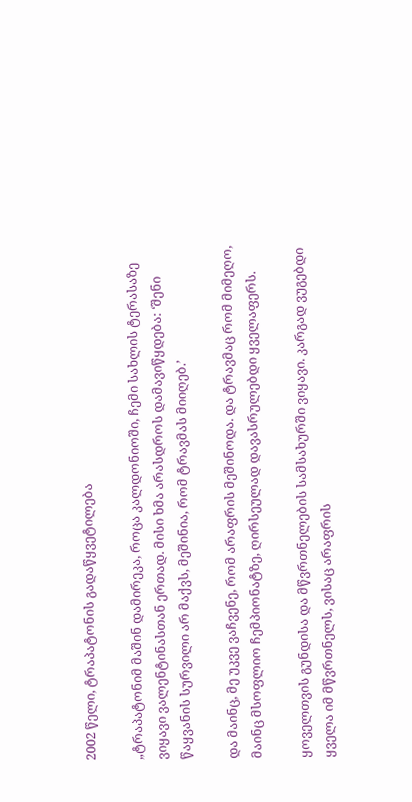2002 წელი, ტრაპატონის გადაწყვეტილება

„ტრაპატონიმ მაშინ დამირეკა, როცა კალდონიოში, ჩემი სახლის ტერასაზე ვიყავი ვალენტინასთან ერთად. მისი ხმა არასდროს დამავიწყდება: ‘შენი წაყვანის სურვილი არ მაქვს, მეშინია, რომ ტრავმას მიიღებ.’

და მაინც, მე უკვე ვაჩვენე, რომ არაფრის მეშინოდა. და ტრავმაც რომ მიმეღო, მაინც მსოფლიო ჩემპიონატზე, ღირსეულად დავასრულებდი ყველაფერს.

ყოველთვის გუნდისა და მწვრთნელების სამსახურში ვიყავი. კარგად ვუგებდი ყველა იმ მწვრთნელს, ვისაც არაფრის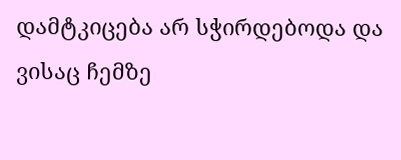დამტკიცება არ სჭირდებოდა და ვისაც ჩემზე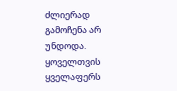ძლიერად გამოჩენა არ უნდოდა. ყოველთვის ყველაფერს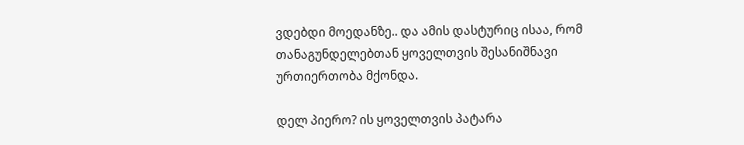ვდებდი მოედანზე.. და ამის დასტურიც ისაა, რომ თანაგუნდელებთან ყოველთვის შესანიშნავი ურთიერთობა მქონდა.

დელ პიერო? ის ყოველთვის პატარა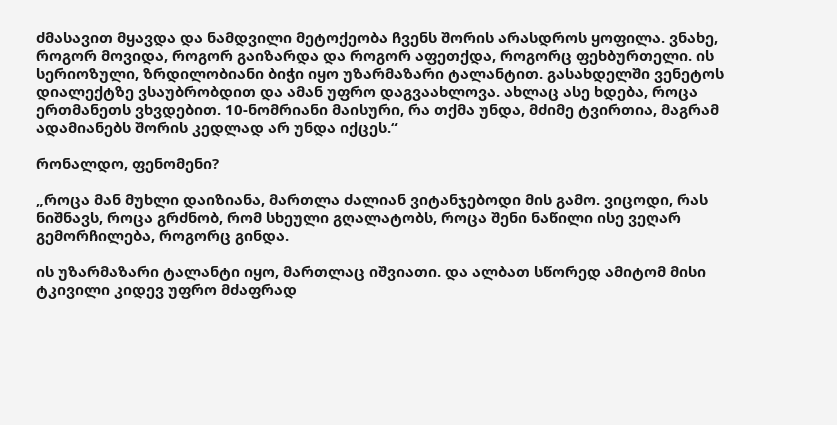ძმასავით მყავდა და ნამდვილი მეტოქეობა ჩვენს შორის არასდროს ყოფილა. ვნახე, როგორ მოვიდა, როგორ გაიზარდა და როგორ აფეთქდა, როგორც ფეხბურთელი. ის სერიოზული, ზრდილობიანი ბიჭი იყო უზარმაზარი ტალანტით. გასახდელში ვენეტოს დიალექტზე ვსაუბრობდით და ამან უფრო დაგვაახლოვა. ახლაც ასე ხდება, როცა ერთმანეთს ვხვდებით. 10-ნომრიანი მაისური, რა თქმა უნდა, მძიმე ტვირთია, მაგრამ ადამიანებს შორის კედლად არ უნდა იქცეს.“

რონალდო, ფენომენი?

„როცა მან მუხლი დაიზიანა, მართლა ძალიან ვიტანჯებოდი მის გამო. ვიცოდი, რას ნიშნავს, როცა გრძნობ, რომ სხეული გღალატობს, როცა შენი ნაწილი ისე ვეღარ გემორჩილება, როგორც გინდა.

ის უზარმაზარი ტალანტი იყო, მართლაც იშვიათი. და ალბათ სწორედ ამიტომ მისი ტკივილი კიდევ უფრო მძაფრად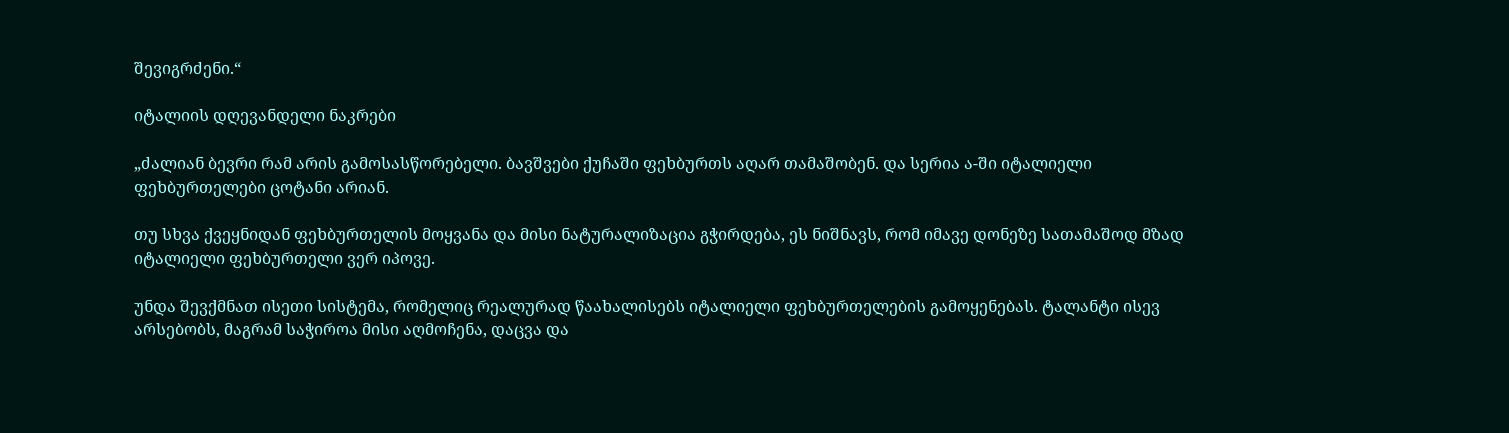შევიგრძენი.“

იტალიის დღევანდელი ნაკრები

„ძალიან ბევრი რამ არის გამოსასწორებელი. ბავშვები ქუჩაში ფეხბურთს აღარ თამაშობენ. და სერია ა-ში იტალიელი ფეხბურთელები ცოტანი არიან.

თუ სხვა ქვეყნიდან ფეხბურთელის მოყვანა და მისი ნატურალიზაცია გჭირდება, ეს ნიშნავს, რომ იმავე დონეზე სათამაშოდ მზად იტალიელი ფეხბურთელი ვერ იპოვე.

უნდა შევქმნათ ისეთი სისტემა, რომელიც რეალურად წაახალისებს იტალიელი ფეხბურთელების გამოყენებას. ტალანტი ისევ არსებობს, მაგრამ საჭიროა მისი აღმოჩენა, დაცვა და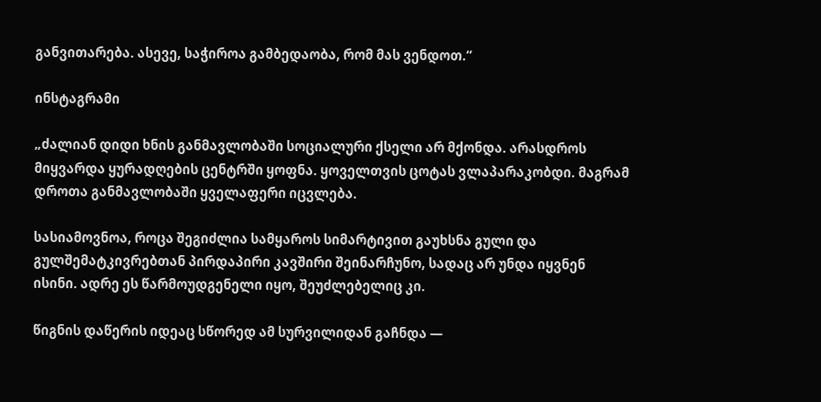განვითარება. ასევე, საჭიროა გამბედაობა, რომ მას ვენდოთ.“

ინსტაგრამი

„ძალიან დიდი ხნის განმავლობაში სოციალური ქსელი არ მქონდა. არასდროს მიყვარდა ყურადღების ცენტრში ყოფნა. ყოველთვის ცოტას ვლაპარაკობდი. მაგრამ დროთა განმავლობაში ყველაფერი იცვლება.

სასიამოვნოა, როცა შეგიძლია სამყაროს სიმარტივით გაუხსნა გული და გულშემატკივრებთან პირდაპირი კავშირი შეინარჩუნო, სადაც არ უნდა იყვნენ ისინი. ადრე ეს წარმოუდგენელი იყო, შეუძლებელიც კი.

წიგნის დაწერის იდეაც სწორედ ამ სურვილიდან გაჩნდა —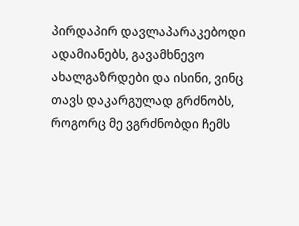პირდაპირ დავლაპარაკებოდი ადამიანებს, გავამხნევო ახალგაზრდები და ისინი, ვინც თავს დაკარგულად გრძნობს, როგორც მე ვგრძნობდი ჩემს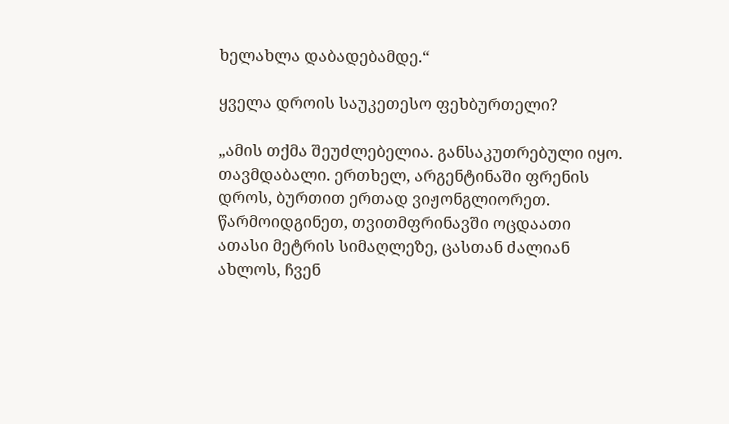ხელახლა დაბადებამდე.“

ყველა დროის საუკეთესო ფეხბურთელი?

„ამის თქმა შეუძლებელია. განსაკუთრებული იყო. თავმდაბალი. ერთხელ, არგენტინაში ფრენის დროს, ბურთით ერთად ვიჟონგლიორეთ. წარმოიდგინეთ, თვითმფრინავში ოცდაათი ათასი მეტრის სიმაღლეზე, ცასთან ძალიან ახლოს, ჩვენ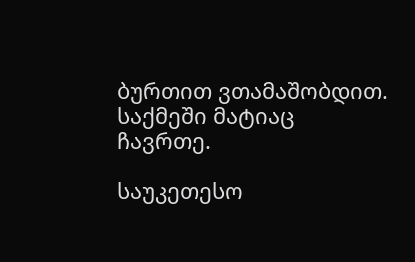ბურთით ვთამაშობდით. საქმეში მატიაც ჩავრთე.

საუკეთესო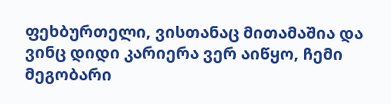ფეხბურთელი, ვისთანაც მითამაშია და ვინც დიდი კარიერა ვერ აიწყო, ჩემი მეგობარი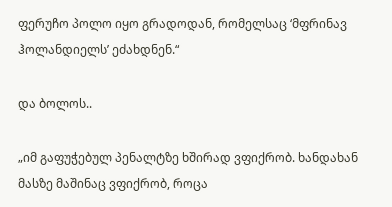ფერუჩო პოლო იყო გრადოდან, რომელსაც ‘მფრინავ ჰოლანდიელს’ ეძახდნენ.“

და ბოლოს..

„იმ გაფუჭებულ პენალტზე ხშირად ვფიქრობ. ხანდახან მასზე მაშინაც ვფიქრობ, როცა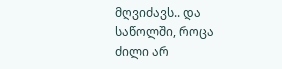მღვიძავს.. და საწოლში, როცა ძილი არ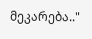მეკარება.."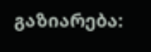გაზიარება: